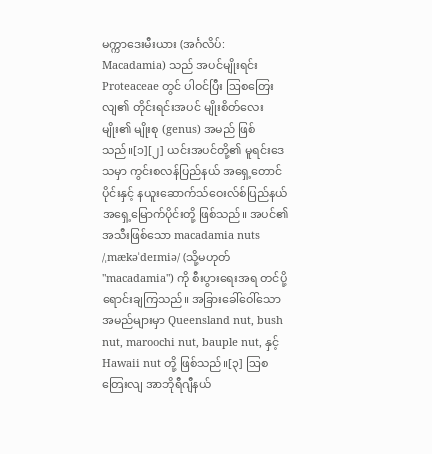မက္ကာဒေးမီးယား (အင်္ဂလိပ်: Macadamia) သည် အပင်မျိုးရင်း Proteaceae တွင် ပါဝင်ပြီး ဩစတြေးလျ၏ တိုင်းရင်းအပင် မျိုးစိတ်လေးမျိုး၏ မျိုးစု (genus) အမည် ဖြစ်သည်။[၁][၂] ယင်းအပင်တို့၏ မူရင်းဒေသမှာ ကွင်းစလန်ပြည်နယ် အရှေ့တောင်ပိုင်းနှင့် နယူးဆောက်သ်ဝေးလ်စ်ပြည်နယ် အရှေ့မြောက်ပိုင်းတို့ ဖြစ်သည်။ အပင်၏ အသီးဖြစ်သော macadamia nuts /ˌmækəˈdeɪmiə/ (သို့မဟုတ် "macadamia") ကို စီးပွားရေးအရ တင်ပို့ရောင်းချကြသည်။ အခြားခေါ်ဝေါ်သော အမည်များမှာ Queensland nut, bush nut, maroochi nut, bauple nut, နှင့် Hawaii nut တို့ ဖြစ်သည်။[၃] ဩစတြေးလျ အာဘိုရီဂျီနယ်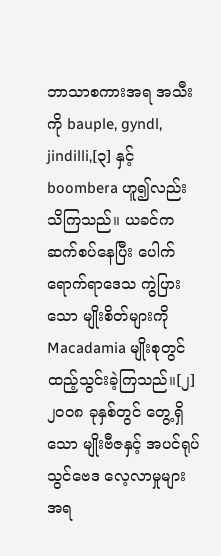ဘာသာစကားအရ အသီးကို bauple, gyndl, jindilli,[၃] နှင့် boombera ဟူ၍လည်း သိကြသည်။ ယခင်က ဆက်စပ်နေပြီး ပေါက်ရောက်ရာဒေသ ကွဲပြားသော မျိုးစိတ်များကို Macadamia မျိုးစုတွင် ထည့်သွင်းခဲ့ကြသည်။[၂] ၂၀၀၈ ခုနှစ်တွင် တွေ့ရှိသော မျိုးဗီဇနှင့် အပင်ရုပ်သွင်ဗေဒ လေ့လာမှုများအရ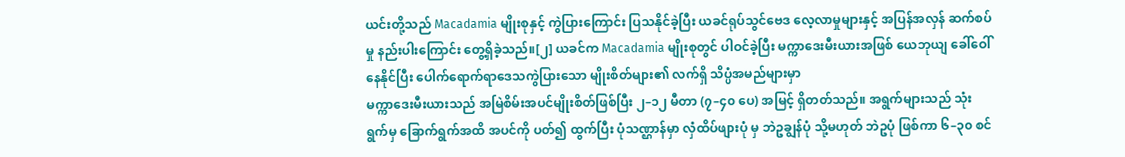ယင်းတို့သည် Macadamia မျိုးစုနှင့် ကွဲပြားကြောင်း ပြသနိုင်ခဲ့ပြီး ယခင်ရုပ်သွင်ဗေဒ လေ့လာမှုများနှင့် အပြန်အလှန် ဆက်စပ်မှု နည်းပါးကြောင်း တွေ့ရှိခဲ့သည်။[၂] ယခင်က Macadamia မျိုးစုတွင် ပါဝင်ခဲ့ပြီး မက္ကာဒေးမီးယားအဖြစ် ယေဘုယျ ခေါ်ဝေါ်နေနိုင်ပြီး ပေါက်ရောက်ရာဒေသကွဲပြားသော မျိုးစိတ်များ၏ လက်ရှိ သိပ္ပံအမည်များမှာ
မက္ကာဒေးမီးယားသည် အမြဲစိမ်းအပင်မျိုးစိတ်ဖြစ်ပြီး ၂–၁၂ မီတာ (၇–၄၀ ပေ) အမြင့် ရှိတတ်သည်။ အရွက်များသည် သုံးရွက်မှ ခြောက်ရွက်အထိ အပင်ကို ပတ်၍ ထွက်ပြီး ပုံသဏ္ဌာန်မှာ လှံထိပ်ဖျားပုံ မှ ဘဲဥချွန်ပုံ သို့မဟုတ် ဘဲဥပုံ ဖြစ်ကာ ၆–၃၀ စင်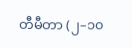တီမီတာ (၂–၁၀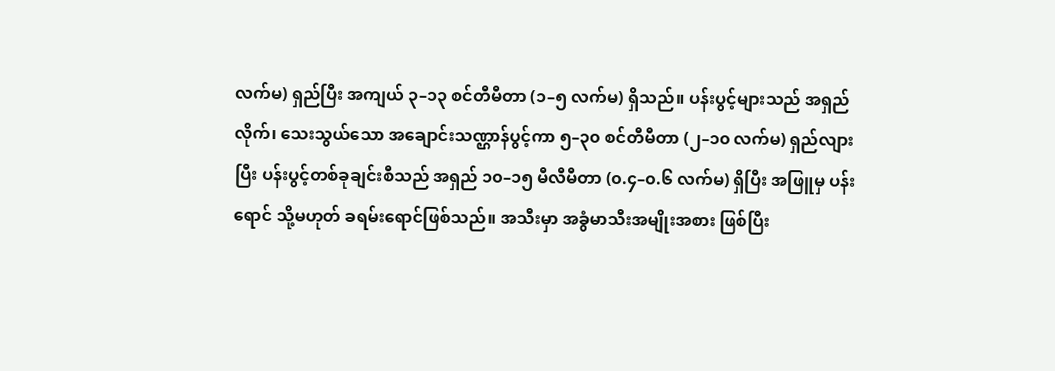လက်မ) ရှည်ပြီး အကျယ် ၃–၁၃ စင်တီမီတာ (၁–၅ လက်မ) ရှိသည်။ ပန်းပွင့်များသည် အရှည်လိုက်၊ သေးသွယ်သော အချောင်းသဏ္ဌာန်ပွင့်ကာ ၅–၃၀ စင်တီမီတာ (၂–၁၀ လက်မ) ရှည်လျားပြီး ပန်းပွင့်တစ်ခုချင်းစီသည် အရှည် ၁၀–၁၅ မီလီမီတာ (၀.၄–၀.၆ လက်မ) ရှိပြီး အဖြူမှ ပန်းရောင် သို့မဟုတ် ခရမ်းရောင်ဖြစ်သည်။ အသီးမှာ အခွံမာသီးအမျိုးအစား ဖြစ်ပြီး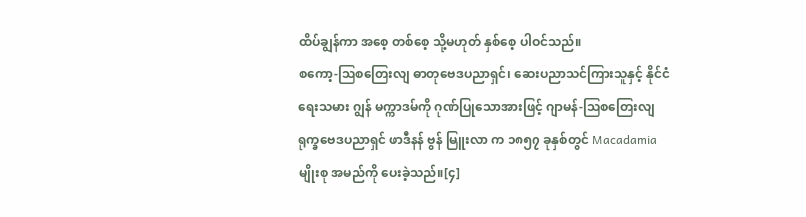ထိပ်ချွန်ကာ အစေ့ တစ်စေ့ သို့မဟုတ် နှစ်စေ့ ပါဝင်သည်။
စကော့-ဩစတြေးလျ ဓာတုဗေဒပညာရှင်၊ ဆေးပညာသင်ကြားသူနှင့် နိုင်ငံရေးသမား ဂျွန် မက္ကာဒမ်ကို ဂုဏ်ပြုသောအားဖြင့် ဂျာမန်-ဩစတြေးလျ ရုက္ခဗေဒပညာရှင် ဖာဒီနန် ဗွန် မြူးလာ က ၁၈၅၇ ခုနှစ်တွင် Macadamia မျိုးစု အမည်ကို ပေးခဲ့သည်။[၄]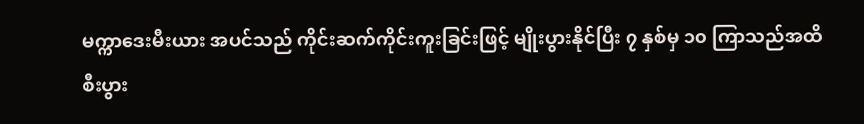မက္ကာဒေးမီးယား အပင်သည် ကိုင်းဆက်ကိုင်းကူးခြင်းဖြင့် မျိုးပွားနိုင်ပြီး ၇ နှစ်မှ ၁၀ ကြာသည်အထိ စီးပွား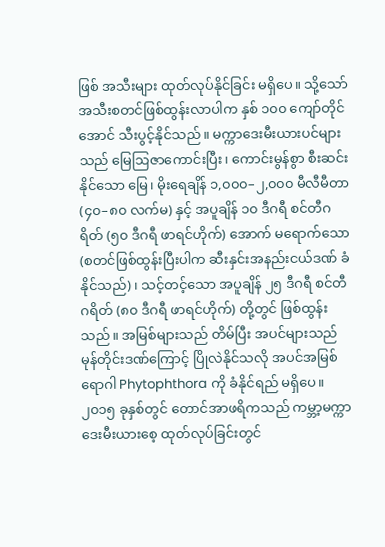ဖြစ် အသီးများ ထုတ်လုပ်နိုင်ခြင်း မရှိပေ။ သို့သော် အသီးစတင်ဖြစ်ထွန်းလာပါက နှစ် ၁၀၀ ကျော်တိုင်အောင် သီးပွင့်နိုင်သည်။ မက္ကာဒေးမီးယားပင်များသည် မြေဩဇာကောင်းပြီး၊ ကောင်းမွန်စွာ စီးဆင်းနိုင်သော မြေ၊ မိုးရေချိန် ၁,၀၀၀–၂,၀၀၀ မီလီမီတာ (၄၀–၈၀ လက်မ) နှင့် အပူချိန် ၁၀ ဒီဂရီ စင်တီဂရိတ် (၅၀ ဒီဂရီ ဖာရင်ဟိုက်) အောက် မရောက်သော (စတင်ဖြစ်ထွန်းပြီးပါက ဆီးနှင်းအနည်းငယ်ဒဏ် ခံနိုင်သည်)၊ သင့်တင့်သော အပူချိန် ၂၅ ဒီဂရီ စင်တီဂရိတ် (၈၀ ဒီဂရီ ဖာရင်ဟိုက်) တို့တွင် ဖြစ်ထွန်းသည်။ အမြစ်များသည် တိမ်ပြီး အပင်များသည် မုန်တိုင်းဒဏ်ကြောင့် ပြိုလဲနိုင်သလို အပင်အမြစ်ရောဂါ Phytophthora ကို ခံနိုင်ရည် မရှိပေ။
၂၀၁၅ ခုနှစ်တွင် တောင်အာဖရိကသည် ကမ္ဘာ့မက္ကာဒေးမီးယားစေ့ ထုတ်လုပ်ခြင်းတွင်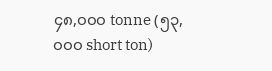၄၈,၀၀၀ tonne (၅၃,၀၀၀ short ton)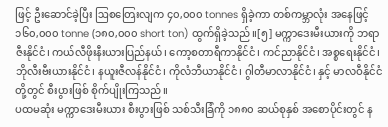ဖြင့် ဦးဆောင်ခဲ့ပြီး ဩစတြေးလျက ၄၀,၀၀၀ tonnes ရှိခဲ့ကာ တစ်ကမ္ဘာလုံး အနေဖြင့် ၁၆၀,၀၀၀ tonne (၁၈၀,၀၀၀ short ton) ထွက်ရှိခဲ့သည်။[၅] မက္ကာဒေးမီးယားကို ဘရာဇီးနိုင်ငံ၊ ကယ်လီဖိုးနီးယားပြည်နယ်၊ ကော့စတာရီကာနိုင်ငံ၊ ကင်ညာနိုင်ငံ၊ အစ္စရေးနိုင်ငံ၊ ဘိုလီးဗီးယားနိုင်ငံ၊ နယူးဇီလန်နိုင်ငံ၊ ကိုလံဘီယာနိုင်ငံ၊ ဂွါတီမာလာနိုင်ငံ၊ နှင့် မာလဝီနိုင်ငံတို့တွင် စီးပွားဖြစ် စိုက်ပျိုးကြသည်။
ပထမဆုံး မက္ကာဒေးမီးယား စီးပွားဖြစ် သစ်သီးခြံကို ၁၈၈၀ ဆယ်စုနှစ် အစောပိုင်းတွင် န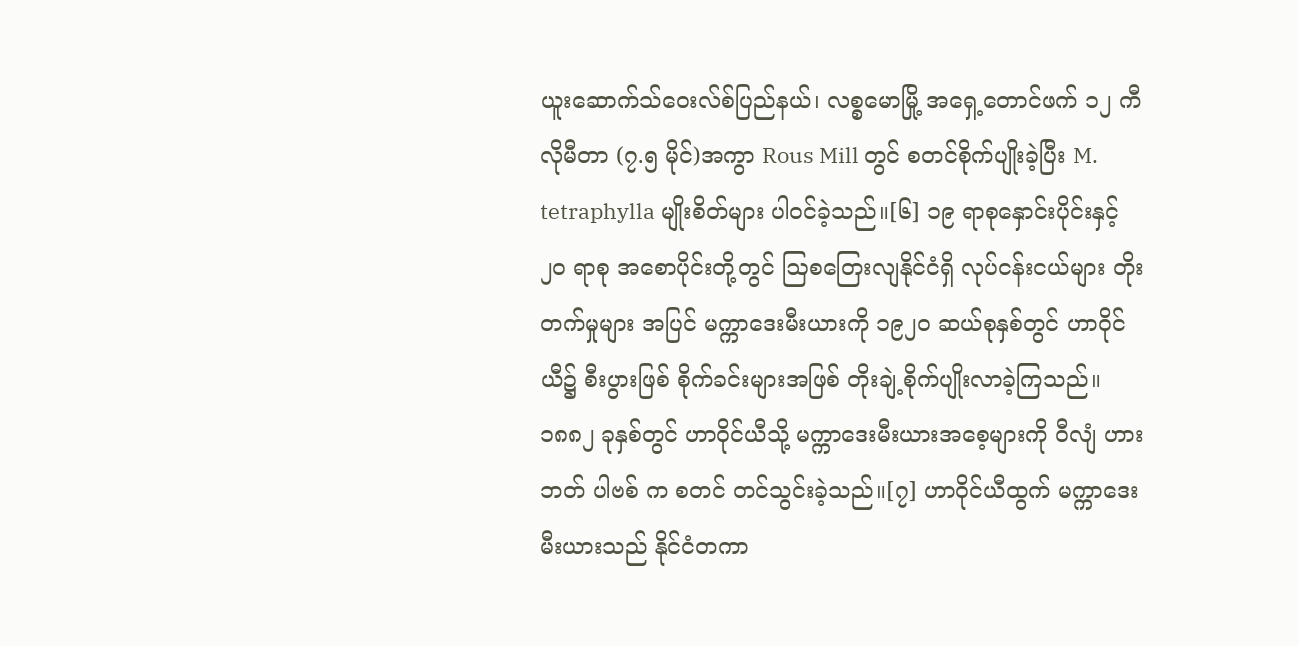ယူးဆောက်သ်ဝေးလ်စ်ပြည်နယ်၊ လစ္စမောမြို့ အရှေ့တောင်ဖက် ၁၂ ကီလိုမီတာ (၇.၅ မိုင်)အကွာ Rous Mill တွင် စတင်စိုက်ပျိုးခဲ့ပြီး M. tetraphylla မျိုးစိတ်များ ပါဝင်ခဲ့သည်။[၆] ၁၉ ရာစုနှောင်းပိုင်းနှင့် ၂၀ ရာစု အစောပိုင်းတို့တွင် ဩစတြေးလျနိုင်ငံရှိ လုပ်ငန်းငယ်များ တိုးတက်မှုများ အပြင် မက္ကာဒေးမီးယားကို ၁၉၂၀ ဆယ်စုနှစ်တွင် ဟာဝိုင်ယီ၌ စီးပွားဖြစ် စိုက်ခင်းများအဖြစ် တိုးချဲ့စိုက်ပျိုးလာခဲ့ကြသည်။ ၁၈၈၂ ခုနှစ်တွင် ဟာဝိုင်ယီသို့ မက္ကာဒေးမီးယားအစေ့များကို ဝီလျံ ဟားဘတ် ပါဗစ် က စတင် တင်သွင်းခဲ့သည်။[၇] ဟာဝိုင်ယီထွက် မက္ကာဒေးမီးယားသည် နိုင်ငံတကာ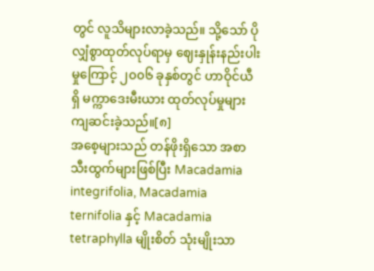တွင် လူသိများလာခဲ့သည်။ သို့သော် ပိုလျှံစွာထုတ်လုပ်ရာမှ ဈေးနှုန်းနည်းပါးမှုကြောင့် ၂၀၀၆ ခုနှစ်တွင် ဟာဝိုင်ယီရှိ မက္ကာဒေးမီးယား ထုတ်လုပ်မှုများ ကျဆင်းခဲ့သည်။[၈]
အစေ့များသည် တန်ဖိုးရှိသော အစာသီးထွက်များဖြစ်ပြီး Macadamia integrifolia, Macadamia ternifolia နှင့် Macadamia tetraphylla မျိုးစိတ် သုံးမျိုးသာ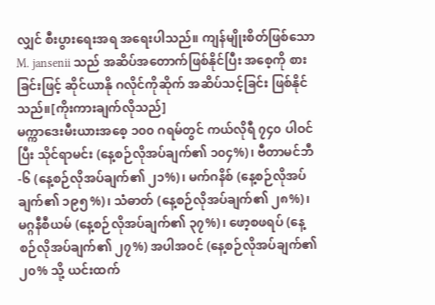လျှင် စီးပွားရေးအရ အရေးပါသည်။ ကျန်မျိုးစိတ်ဖြစ်သော M. jansenii သည် အဆိပ်အတောက်ဖြစ်နိုင်ပြီး အစေ့ကို စားခြင်းဖြင့် ဆိုင်ယာနို ဂလိုင်ကိုဆိုက် အဆိပ်သင့်ခြင်း ဖြစ်နိုင်သည်။[ကိုးကားချက်လိုသည်]
မက္ကာဒေးမီးယားအစေ့ ၁၀၀ ဂရမ်တွင် ကယ်လိုရီ ၇၄၀ ပါဝင်ပြီး သိုင်ရာမင်း (နေ့စဉ်လိုအပ်ချက်၏ ၁၀၄%)၊ ဗီတာမင်ဘီ-၆ (နေ့စဉ်လိုအပ်ချက်၏ ၂၁%)၊ မက်ဂနိစ် (နေ့စဉ်လိုအပ်ချက်၏ ၁၉၅%)၊ သံဓာတ် (နေ့စဉ်လိုအပ်ချက်၏ ၂၈%)၊ မဂ္ဂနီစီယမ် (နေ့စဉ်လိုအပ်ချက်၏ ၃၇%)၊ ဖော့စဖရပ် (နေ့စဉ်လိုအပ်ချက်၏ ၂၇%) အပါအဝင် (နေ့စဉ်လိုအပ်ချက်၏ ၂၀% သို့ ယင်းထက်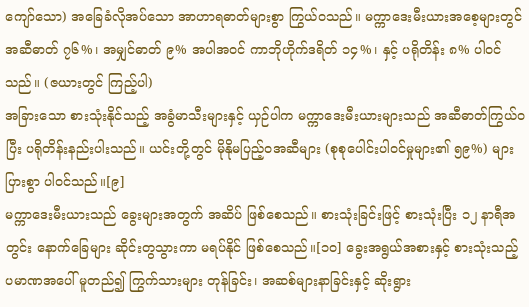ကျော်သော) အခြေခံလိုအပ်သော အာဟာရဓာတ်များစွာ ကြွယ်ဝသည်။ မက္ကာဒေးမီးယားအစေ့များတွင် အဆီဓာတ် ၇၆%၊ အမျှင်ဓာတ် ၉% အပါအဝင် ကာဘိုဟိုက်ဒရိတ် ၁၄%၊ နှင့် ပရိုတိန်း ၈% ပါဝင်သည်။ (ဇယားတွင် ကြည့်ပါ)
အခြားသော စားသုံးနိုင်သည့် အခွံမာသီးများနှင့် ယှဉ်ပါက မက္ကာဒေးမီးယားများသည် အဆီဓာတ်ကြွယ်ဝပြီး ပရိုတိန်းနည်းပါးသည်။ ယင်းတို့တွင် မိုနိုမပြည့်ဝအဆီများ (စုစုပေါင်းပါဝင်မှုများ၏ ၅၉%) များပြားစွာ ပါဝင်သည်။[၉]
မက္ကာဒေးမီးယားသည် ခွေးများအတွက် အဆိပ် ဖြစ်စေသည်။ စားသုံးခြင်းဖြင့် စားသုံးပြီး ၁၂ နာရီအတွင်း နောက်ခြေများ ဆိုင်းတွသွားကာ မရပ်နိုင် ဖြစ်စေသည်။[၁၀] ခွေးအရွယ်အစားနှင့် စားသုံးသည့် ပမာဏအပေါ် မူတည်၍ ကြွက်သားများ တုန်ခြင်း၊ အဆစ်များနာခြင်းနှင့် ဆိုးရွား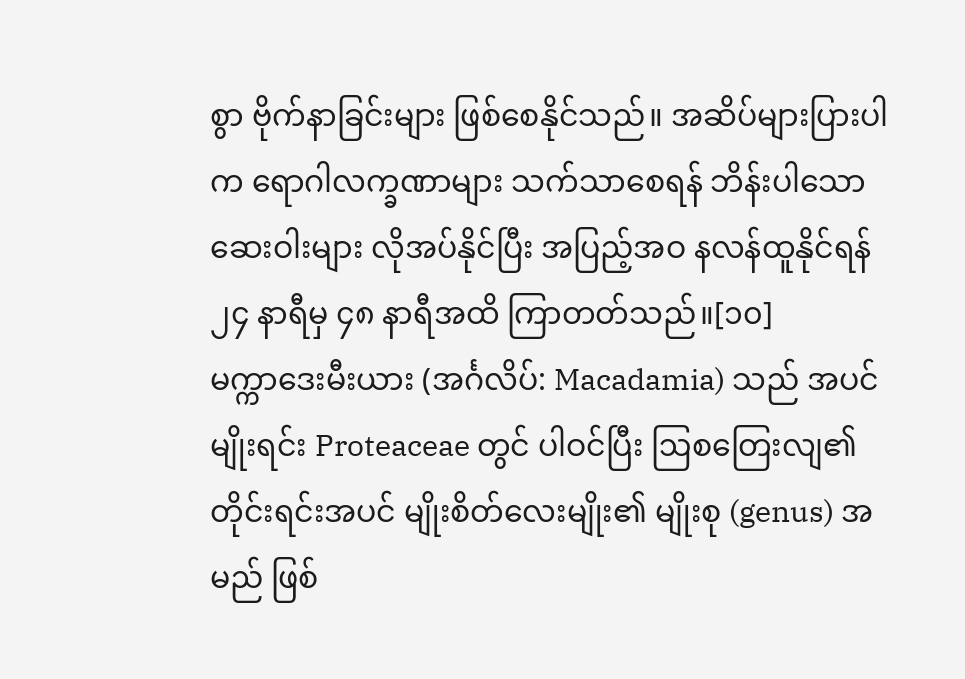စွာ ဗိုက်နာခြင်းများ ဖြစ်စေနိုင်သည်။ အဆိပ်များပြားပါက ရောဂါလက္ခဏာများ သက်သာစေရန် ဘိန်းပါသော ဆေးဝါးများ လိုအပ်နိုင်ပြီး အပြည့်အဝ နလန်ထူနိုင်ရန် ၂၄ နာရီမှ ၄၈ နာရီအထိ ကြာတတ်သည်။[၁၀]
မက္ကာဒေးမီးယား (အင်္ဂလိပ်: Macadamia) သည် အပင်မျိုးရင်း Proteaceae တွင် ပါဝင်ပြီး ဩစတြေးလျ၏ တိုင်းရင်းအပင် မျိုးစိတ်လေးမျိုး၏ မျိုးစု (genus) အမည် ဖြစ်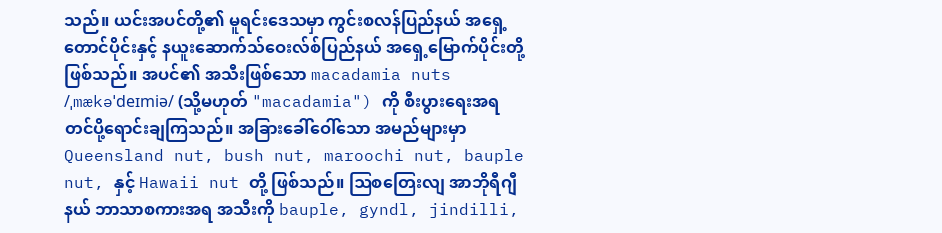သည်။ ယင်းအပင်တို့၏ မူရင်းဒေသမှာ ကွင်းစလန်ပြည်နယ် အရှေ့တောင်ပိုင်းနှင့် နယူးဆောက်သ်ဝေးလ်စ်ပြည်နယ် အရှေ့မြောက်ပိုင်းတို့ ဖြစ်သည်။ အပင်၏ အသီးဖြစ်သော macadamia nuts /ˌmækəˈdeɪmiə/ (သို့မဟုတ် "macadamia") ကို စီးပွားရေးအရ တင်ပို့ရောင်းချကြသည်။ အခြားခေါ်ဝေါ်သော အမည်များမှာ Queensland nut, bush nut, maroochi nut, bauple nut, နှင့် Hawaii nut တို့ ဖြစ်သည်။ ဩစတြေးလျ အာဘိုရီဂျီနယ် ဘာသာစကားအရ အသီးကို bauple, gyndl, jindilli,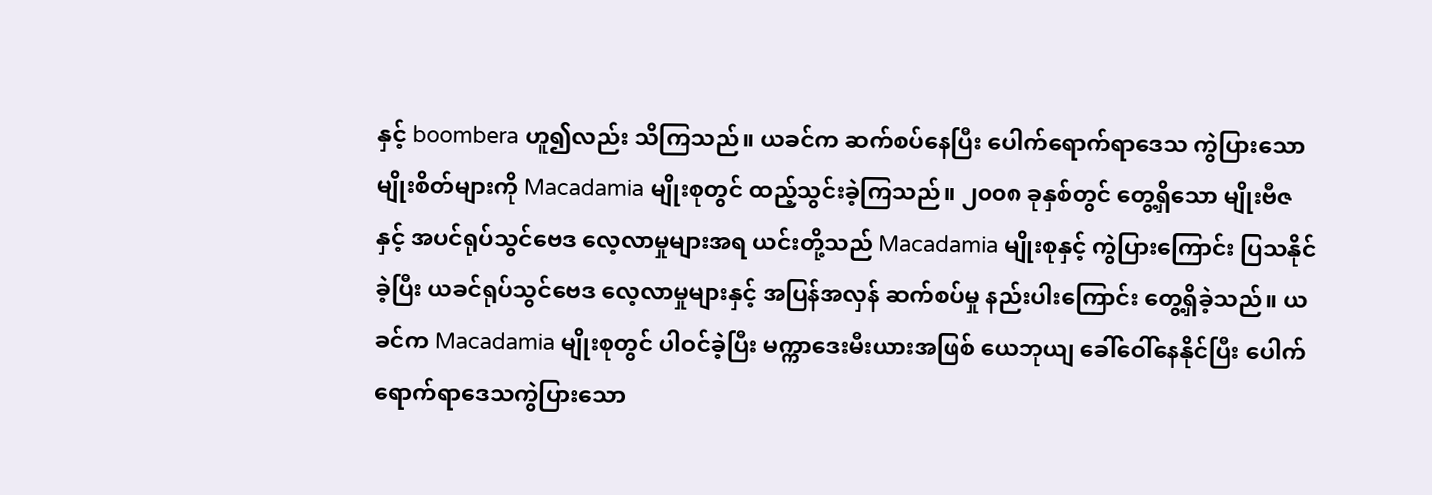နှင့် boombera ဟူ၍လည်း သိကြသည်။ ယခင်က ဆက်စပ်နေပြီး ပေါက်ရောက်ရာဒေသ ကွဲပြားသော မျိုးစိတ်များကို Macadamia မျိုးစုတွင် ထည့်သွင်းခဲ့ကြသည်။ ၂၀၀၈ ခုနှစ်တွင် တွေ့ရှိသော မျိုးဗီဇနှင့် အပင်ရုပ်သွင်ဗေဒ လေ့လာမှုများအရ ယင်းတို့သည် Macadamia မျိုးစုနှင့် ကွဲပြားကြောင်း ပြသနိုင်ခဲ့ပြီး ယခင်ရုပ်သွင်ဗေဒ လေ့လာမှုများနှင့် အပြန်အလှန် ဆက်စပ်မှု နည်းပါးကြောင်း တွေ့ရှိခဲ့သည်။ ယခင်က Macadamia မျိုးစုတွင် ပါဝင်ခဲ့ပြီး မက္ကာဒေးမီးယားအဖြစ် ယေဘုယျ ခေါ်ဝေါ်နေနိုင်ပြီး ပေါက်ရောက်ရာဒေသကွဲပြားသော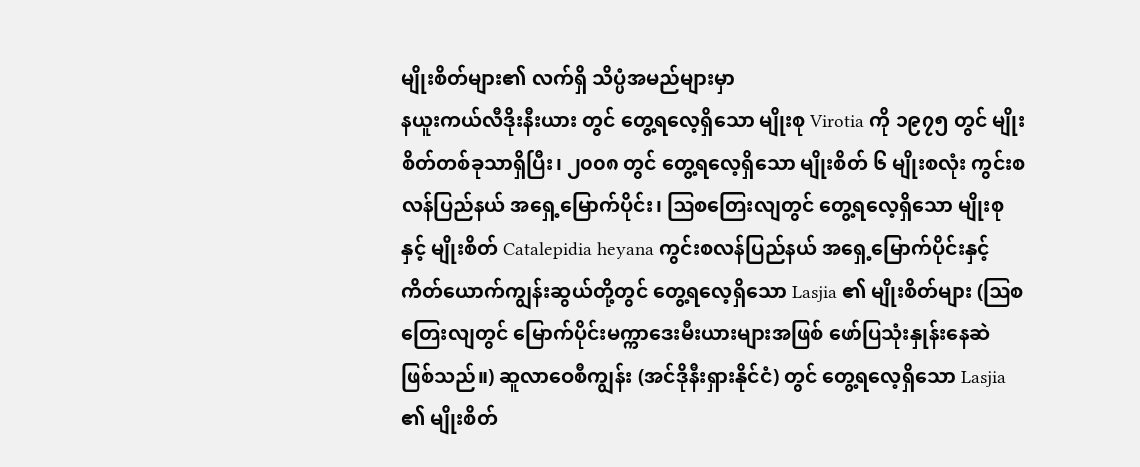မျိုးစိတ်များ၏ လက်ရှိ သိပ္ပံအမည်များမှာ
နယူးကယ်လီဒိုးနီးယား တွင် တွေ့ရလေ့ရှိသော မျိုးစု Virotia ကို ၁၉၇၅ တွင် မျိုးစိတ်တစ်ခုသာရှိပြီး၊ ၂၀၀၈ တွင် တွေ့ရလေ့ရှိသော မျိုးစိတ် ၆ မျိုးစလုံး ကွင်းစလန်ပြည်နယ် အရှေ့မြောက်ပိုင်း၊ ဩစတြေးလျတွင် တွေ့ရလေ့ရှိသော မျိုးစုနှင့် မျိုးစိတ် Catalepidia heyana ကွင်းစလန်ပြည်နယ် အရှေ့မြောက်ပိုင်းနှင့် ကိတ်ယောက်ကျွန်းဆွယ်တို့တွင် တွေ့ရလေ့ရှိသော Lasjia ၏ မျိုးစိတ်များ (ဩစတြေးလျတွင် မြောက်ပိုင်းမက္ကာဒေးမီးယားများအဖြစ် ဖော်ပြသုံးနှုန်းနေဆဲ ဖြစ်သည်။) ဆူလာဝေစီကျွန်း (အင်ဒိုနီးရှားနိုင်ငံ) တွင် တွေ့ရလေ့ရှိသော Lasjia ၏ မျိုးစိတ်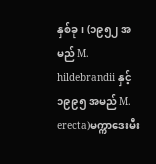နှစ်ခု၊ (၁၉၅၂ အမည် M. hildebrandii နှင့် ၁၉၉၅ အမည် M. erecta)မက္ကာဒေးမီး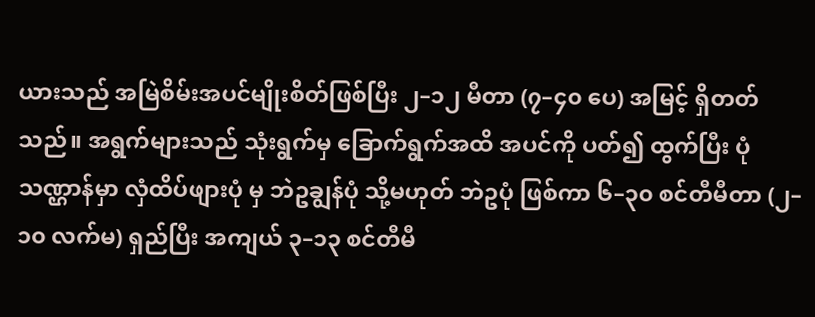ယားသည် အမြဲစိမ်းအပင်မျိုးစိတ်ဖြစ်ပြီး ၂–၁၂ မီတာ (၇–၄၀ ပေ) အမြင့် ရှိတတ်သည်။ အရွက်များသည် သုံးရွက်မှ ခြောက်ရွက်အထိ အပင်ကို ပတ်၍ ထွက်ပြီး ပုံသဏ္ဌာန်မှာ လှံထိပ်ဖျားပုံ မှ ဘဲဥချွန်ပုံ သို့မဟုတ် ဘဲဥပုံ ဖြစ်ကာ ၆–၃၀ စင်တီမီတာ (၂–၁၀ လက်မ) ရှည်ပြီး အကျယ် ၃–၁၃ စင်တီမီ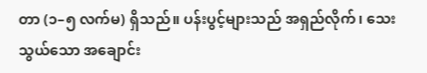တာ (၁–၅ လက်မ) ရှိသည်။ ပန်းပွင့်များသည် အရှည်လိုက်၊ သေးသွယ်သော အချောင်း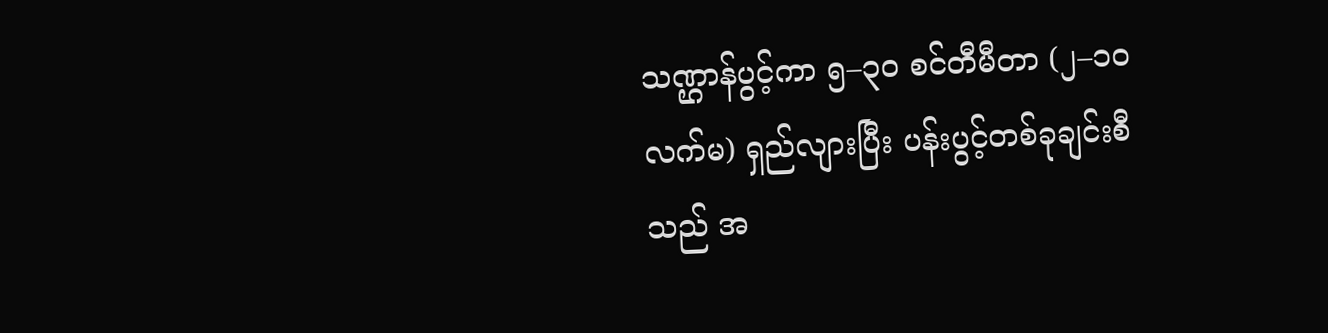သဏ္ဌာန်ပွင့်ကာ ၅–၃၀ စင်တီမီတာ (၂–၁၀ လက်မ) ရှည်လျားပြီး ပန်းပွင့်တစ်ခုချင်းစီသည် အ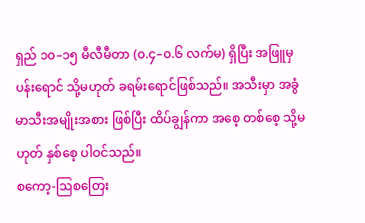ရှည် ၁၀–၁၅ မီလီမီတာ (၀.၄–၀.၆ လက်မ) ရှိပြီး အဖြူမှ ပန်းရောင် သို့မဟုတ် ခရမ်းရောင်ဖြစ်သည်။ အသီးမှာ အခွံမာသီးအမျိုးအစား ဖြစ်ပြီး ထိပ်ချွန်ကာ အစေ့ တစ်စေ့ သို့မဟုတ် နှစ်စေ့ ပါဝင်သည်။
စကော့-ဩစတြေး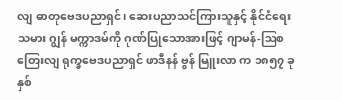လျ ဓာတုဗေဒပညာရှင်၊ ဆေးပညာသင်ကြားသူနှင့် နိုင်ငံရေးသမား ဂျွန် မက္ကာဒမ်ကို ဂုဏ်ပြုသောအားဖြင့် ဂျာမန်-ဩစတြေးလျ ရုက္ခဗေဒပညာရှင် ဖာဒီနန် ဗွန် မြူးလာ က ၁၈၅၇ ခုနှစ်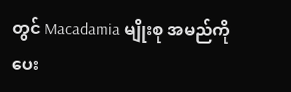တွင် Macadamia မျိုးစု အမည်ကို ပေး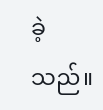ခဲ့သည်။